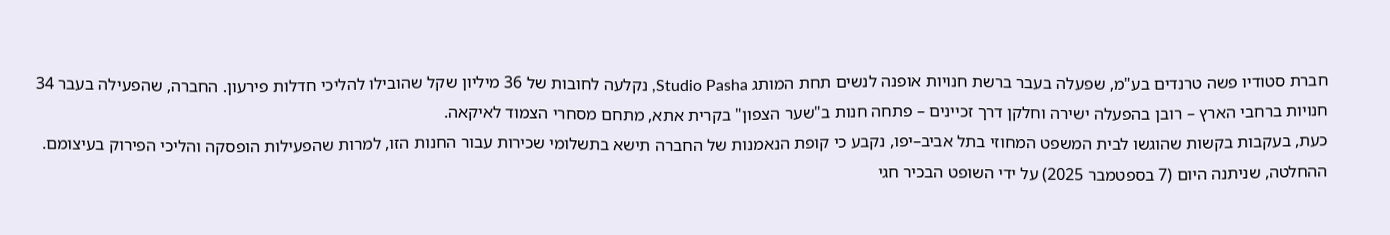חברת סטודיו פשה טרנדים בע"מ, שפעלה בעבר ברשת חנויות אופנה לנשים תחת המותג Studio Pasha, נקלעה לחובות של 36 מיליון שקל שהובילו להליכי חדלות פירעון. החברה, שהפעילה בעבר 34 חנויות ברחבי הארץ – רובן בהפעלה ישירה וחלקן דרך זכיינים – פתחה חנות ב"שער הצפון" בקרית אתא, מתחם מסחרי הצמוד לאיקאה.
כעת, בעקבות בקשות שהוגשו לבית המשפט המחוזי בתל אביב–יפו, נקבע כי קופת הנאמנות של החברה תישא בתשלומי שכירות עבור החנות הזו, למרות שהפעילות הופסקה והליכי הפירוק בעיצומם. ההחלטה, שניתנה היום (7 בספטמבר 2025) על ידי השופט הבכיר חגי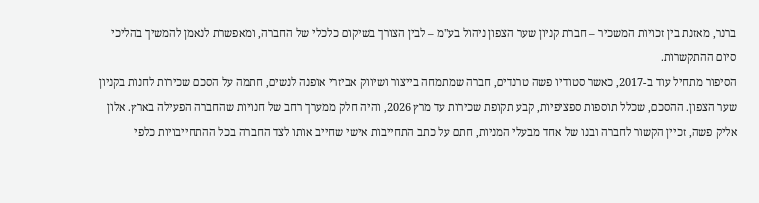ברנר, מאזנת בין זכויות המשכיר – חברת קניון שער הצפון ניהול בע"מ – לבין הצורך בשיקום כלכלי של החברה, ומאפשרת לנאמן להמשיך בהליכי סיום ההתקשרות.
הסיפור מתחיל עוד ב-2017, כאשר סטודיו פשה טרנדים, חברה שמתמחה בייצור ושיווק אביזרי אופנה לנשים, חתמה על הסכם שכירות לחנות בקניון שער הצפון. ההסכם, שכלל תוספות ספציפיות, קבע תקופת שכירות עד מרץ 2026, והיה חלק ממערך רחב של חנויות שהחברה הפעילה בארץ. אלון אליק פשה, זכיין הקשור לחברה ובנו של אחד מבעלי המניות, חתם על כתב התחייבות אישי שחייב אותו לצד החברה בכל ההתחייבויות כלפי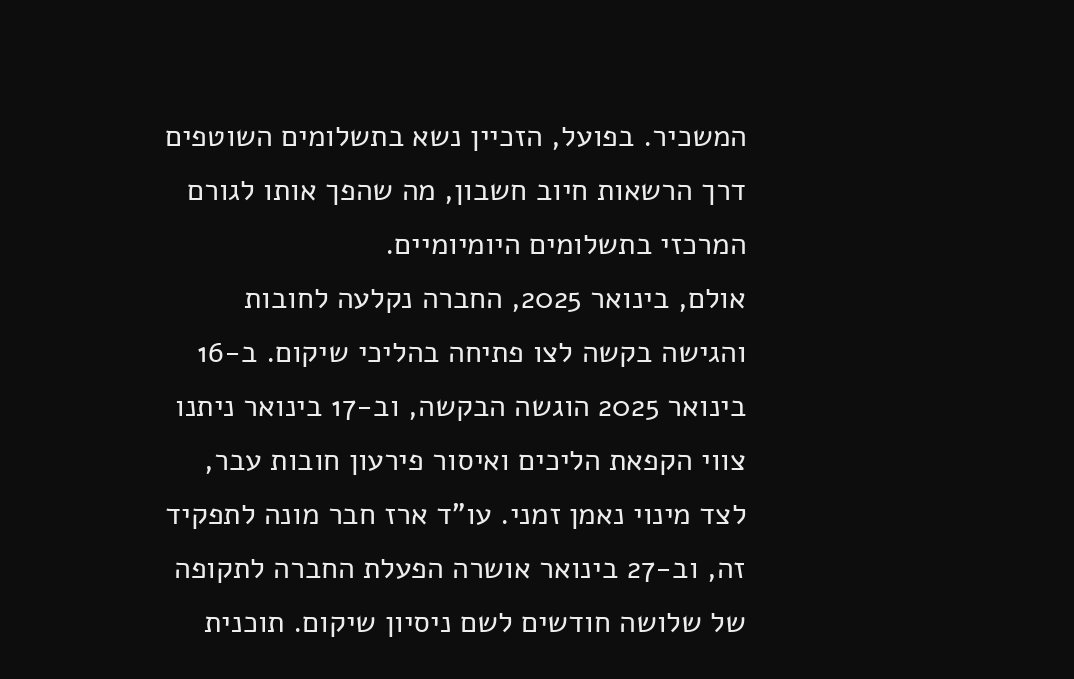המשכיר. בפועל, הזכיין נשא בתשלומים השוטפים דרך הרשאות חיוב חשבון, מה שהפך אותו לגורם המרכזי בתשלומים היומיומיים.
אולם, בינואר 2025, החברה נקלעה לחובות והגישה בקשה לצו פתיחה בהליכי שיקום. ב-16 בינואר 2025 הוגשה הבקשה, וב-17 בינואר ניתנו צווי הקפאת הליכים ואיסור פירעון חובות עבר, לצד מינוי נאמן זמני. עו"ד ארז חבר מונה לתפקיד זה, וב-27 בינואר אושרה הפעלת החברה לתקופה של שלושה חודשים לשם ניסיון שיקום. תוכנית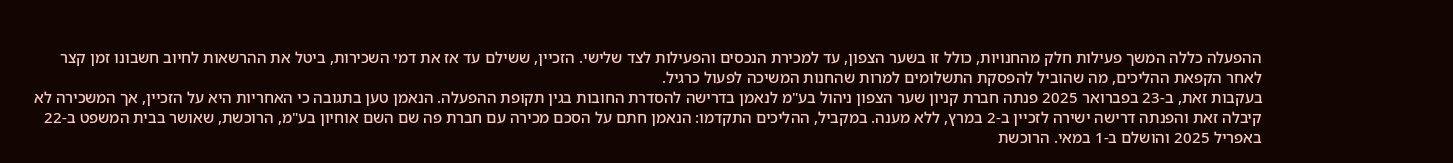ההפעלה כללה המשך פעילות חלק מהחנויות, כולל זו בשער הצפון, עד למכירת הנכסים והפעילות לצד שלישי. הזכיין, ששילם עד אז את דמי השכירות, ביטל את ההרשאות לחיוב חשבונו זמן קצר לאחר הקפאת ההליכים, מה שהוביל להפסקת התשלומים למרות שהחנות המשיכה לפעול כרגיל.
בעקבות זאת, ב-23 בפברואר 2025 פנתה חברת קניון שער הצפון ניהול בע"מ לנאמן בדרישה להסדרת החובות בגין תקופת ההפעלה. הנאמן טען בתגובה כי האחריות היא על הזכיין, אך המשכירה לא קיבלה זאת והפנתה דרישה ישירה לזכיין ב-2 במרץ, ללא מענה. במקביל, ההליכים התקדמו: הנאמן חתם על הסכם מכירה עם חברת פה שם השם אוחיון בע"מ, הרוכשת, שאושר בבית המשפט ב-22 באפריל 2025 והושלם ב-1 במאי. הרוכשת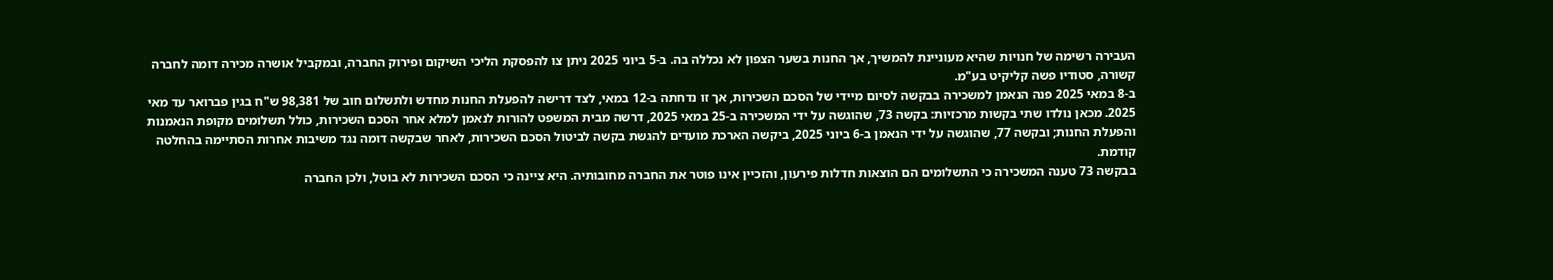העבירה רשימה של חנויות שהיא מעוניינת להמשיך, אך החנות בשער הצפון לא נכללה בה. ב-5 ביוני 2025 ניתן צו להפסקת הליכי השיקום ופירוק החברה, ובמקביל אושרה מכירה דומה לחברה קשורה, סטודיו פשה קליקיט בע"מ.
ב-8 במאי 2025 פנה הנאמן למשכירה בבקשה לסיום מיידי של הסכם השכירות, אך זו נדחתה ב-12 במאי, לצד דרישה להפעלת החנות מחדש ולתשלום חוב של 98,381 ש"ח בגין פברואר עד מאי 2025. מכאן נולדו שתי בקשות מרכזיות: בקשה 73, שהוגשה על ידי המשכירה ב-25 במאי 2025, דרשה מבית המשפט להורות לנאמן למלא אחר הסכם השכירות, כולל תשלומים מקופת הנאמנות והפעלת החנות; ובקשה 77, שהוגשה על ידי הנאמן ב-6 ביוני 2025, ביקשה הארכת מועדים להגשת בקשה לביטול הסכם השכירות, לאחר שבקשה דומה נגד משיבות אחרות הסתיימה בהחלטה קודמת.
בבקשה 73 טענה המשכירה כי התשלומים הם הוצאות חדלות פירעון, והזכיין אינו פוטר את החברה מחובותיה. היא ציינה כי הסכם השכירות לא בוטל, ולכן החברה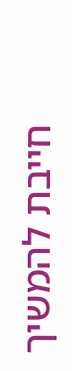חייבת להמשיך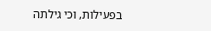בפעילות, וכי גילתה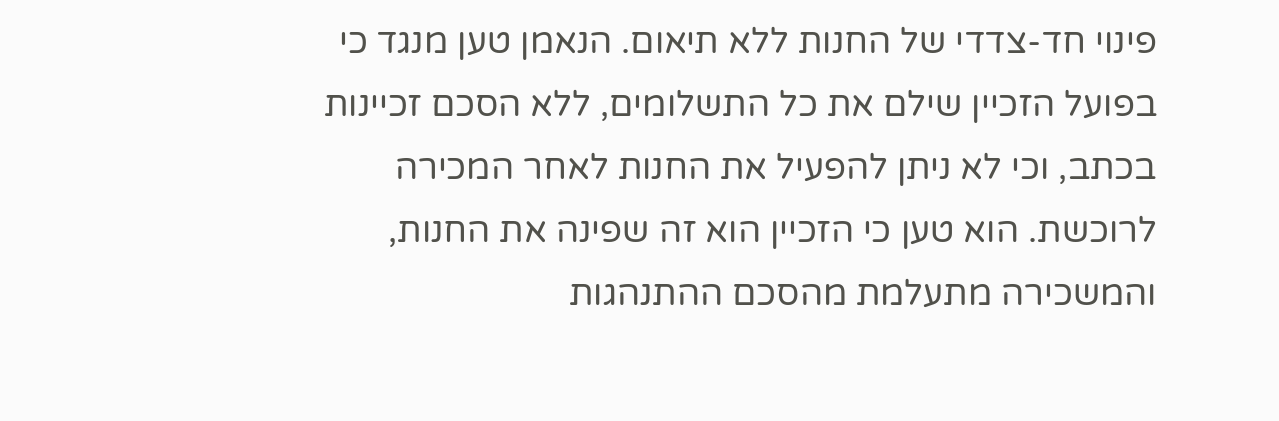פינוי חד-צדדי של החנות ללא תיאום. הנאמן טען מנגד כי בפועל הזכיין שילם את כל התשלומים, ללא הסכם זכיינות בכתב, וכי לא ניתן להפעיל את החנות לאחר המכירה לרוכשת. הוא טען כי הזכיין הוא זה שפינה את החנות, והמשכירה מתעלמת מהסכם ההתנהגות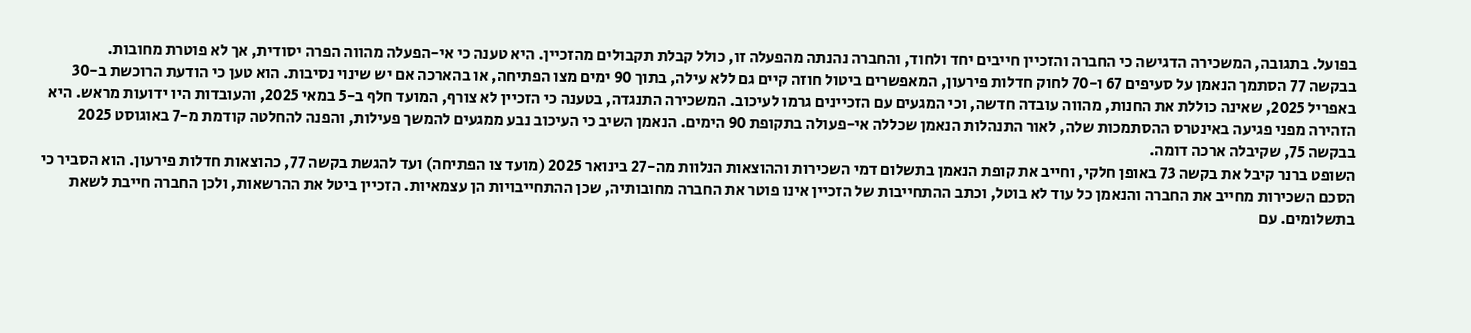בפועל. בתגובה, המשכירה הדגישה כי החברה והזכיין חייבים יחד ולחוד, והחברה נהנתה מהפעלה זו, כולל קבלת תקבולים מהזכיין. היא טענה כי אי-הפעלה מהווה הפרה יסודית, אך לא פוטרת מחובות.
בבקשה 77 הסתמך הנאמן על סעיפים 67 ו-70 לחוק חדלות פירעון, המאפשרים ביטול חוזה קיים גם ללא עילה, בתוך 90 ימים מצו הפתיחה, או בהארכה אם יש שינוי נסיבות. הוא טען כי הודעת הרוכשת ב-30 באפריל 2025, שאינה כוללת את החנות, מהווה עובדה חדשה, וכי המגעים עם הזכיינים גרמו לעיכוב. המשכירה התנגדה, בטענה כי הזכיין לא צורף, המועד חלף ב-5 במאי 2025, והעובדות היו ידועות מראש. היא הזהירה מפני פגיעה באינטרס ההסתמכות שלה, לאור התנהלות הנאמן שכללה אי-פעולה בתקופת 90 הימים. הנאמן השיב כי העיכוב נבע ממגעים להמשך פעילות, והפנה להחלטה קודמת מ-7 באוגוסט 2025 בבקשה 75, שקיבלה ארכה דומה.
השופט ברנר קיבל את בקשה 73 באופן חלקי, וחייב את קופת הנאמן בתשלום דמי השכירות וההוצאות הנלוות מה-27 בינואר 2025 (מועד צו הפתיחה) ועד להגשת בקשה 77, כהוצאות חדלות פירעון. הוא הסביר כי הסכם השכירות מחייב את החברה והנאמן כל עוד לא בוטל, וכתב ההתחייבות של הזכיין אינו פוטר את החברה מחובותיה, שכן ההתחייבויות הן עצמאיות. הזכיין ביטל את ההרשאות, ולכן החברה חייבת לשאת בתשלומים. עם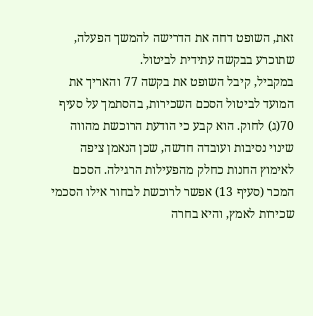זאת, השופט דחה את הדרישה להמשך הפעלה, שתוכרע בבקשה עתידית לביטול.
במקביל, קיבל השופט את בקשה 77 והאריך את המועד לביטול הסכם השכירות, בהסתמך על סעיף 70(ג) לחוק. הוא קבע כי הודעת הרוכשת מהווה שינוי נסיבות ועובדה חדשה, שכן הנאמן ציפה לאימוץ החנות כחלק מהפעילות הרגילה. הסכם המכר (סעיף 13) אפשר לרוכשת לבחור אילו הסכמי שכירות לאמץ, והיא בחרה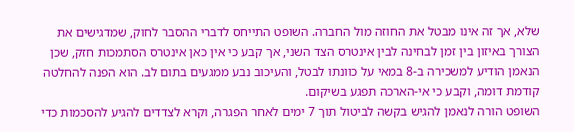שלא, אך זה אינו מבטל את החוזה מול החברה. השופט התייחס לדברי ההסבר לחוק, שמדגישים את הצורך באיזון בין זמן לבחינה לבין אינטרס הצד השני, אך קבע כי אין כאן אינטרס הסתמכות חזק, שכן הנאמן הודיע למשכירה ב-8 במאי על כוונתו לבטל, והעיכוב נבע ממגעים בתום לב. הוא הפנה להחלטה קודמת דומה, וקבע כי אי-הארכה תפגע בשיקום.
השופט הורה לנאמן להגיש בקשה לביטול תוך 7 ימים לאחר הפגרה, וקרא לצדדים להגיע להסכמות כדי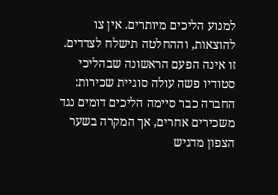למנוע הליכים מיותרים. אין צו להוצאות, וההחלטה תישלח לצדדים. זו אינה הפעם הראשונה שבהליכי סטודיו פשה עולה סוגיית שכירות: החברה כבר סיימה הליכים דומים נגד משכירים אחרים, אך המקרה בשער הצפון מדגיש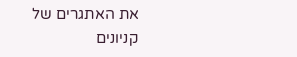את האתגרים של קניונים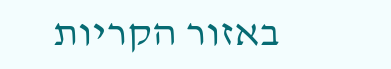באזור הקריות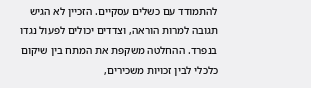להתמודד עם כשלים עסקיים. הזכיין לא הגיש תגובה למרות הוראה, וצדדים יכולים לפעול נגדו בנפרד. ההחלטה משקפת את המתח בין שיקום כלכלי לבין זכויות משכירים,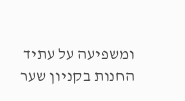ומשפיעה על עתיד החנות בקניון שער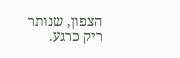הצפון, שנותר ריק כרגע.